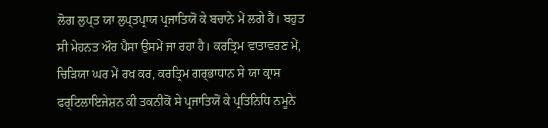ਲੋਗ ਲੁਪ੍ਤ ਯਾ ਲੁਪ੍ਤਪ੍ਰਾਯ ਪ੍ਰਜਾਤਿਯੋਂ ਕੇ ਬਚਾਨੇ ਮੇਂ ਲਗੇ ਹੈਂ। ਬਹੁਤ ਸੀ ਮੇਹਨਤ ਔਰ ਪੈਸਾ ਉਸਮੇਂ ਜਾ ਰਹਾ ਹੈ। ਕਰਤ੍ਰਿਮ ਵਾਤਾਵਰਣ ਮੇਂ, ਚਿੜਿਯਾ ਘਰ ਮੇਂ ਰਖ ਕਰ, ਕਰਤ੍ਰਿਮ ਗਰ੍ਭਾਧਾਨ ਸੇ ਯਾ ਕ੍ਰਾਸ ਫਰ੍ਟਿਲਾਇਜੇਸ਼ਨ ਕੀ ਤਕਨੀਕੋਂ ਸੇ ਪ੍ਰਜਾਤਿਯੋਂ ਕੇ ਪ੍ਰਤਿਨਿਧਿ ਨਮੂਨੇ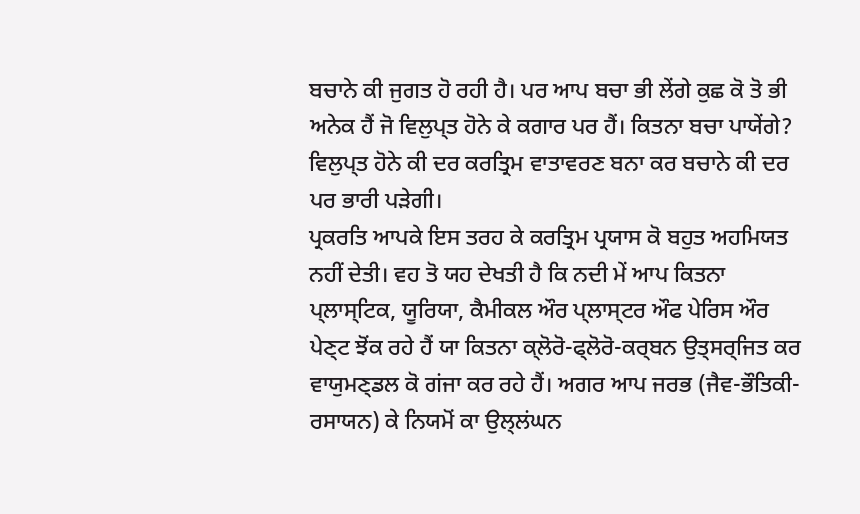ਬਚਾਨੇ ਕੀ ਜੁਗਤ ਹੋ ਰਹੀ ਹੈ। ਪਰ ਆਪ ਬਚਾ ਭੀ ਲੇਂਗੇ ਕੁਛ ਕੋ ਤੋ ਭੀ ਅਨੇਕ ਹੈਂ ਜੋ ਵਿਲੁਪ੍ਤ ਹੋਨੇ ਕੇ ਕਗਾਰ ਪਰ ਹੈਂ। ਕਿਤਨਾ ਬਚਾ ਪਾਯੇਂਗੇ? ਵਿਲੁਪ੍ਤ ਹੋਨੇ ਕੀ ਦਰ ਕਰਤ੍ਰਿਮ ਵਾਤਾਵਰਣ ਬਨਾ ਕਰ ਬਚਾਨੇ ਕੀ ਦਰ ਪਰ ਭਾਰੀ ਪੜੇਗੀ।
ਪ੍ਰਕਰਤਿ ਆਪਕੇ ਇਸ ਤਰਹ ਕੇ ਕਰਤ੍ਰਿਮ ਪ੍ਰਯਾਸ ਕੋ ਬਹੁਤ ਅਹਮਿਯਤ ਨਹੀਂ ਦੇਤੀ। ਵਹ ਤੋ ਯਹ ਦੇਖਤੀ ਹੈ ਕਿ ਨਦੀ ਮੇਂ ਆਪ ਕਿਤਨਾ ਪ੍ਲਾਸ੍ਟਿਕ, ਯੂਰਿਯਾ, ਕੈਮੀਕਲ ਔਰ ਪ੍ਲਾਸ੍ਟਰ ਔਫ ਪੇਰਿਸ ਔਰ ਪੇਣ੍ਟ ਝੋਂਕ ਰਹੇ ਹੈਂ ਯਾ ਕਿਤਨਾ ਕ੍ਲੋਰੋ-ਫ੍ਲੋਰੋ-ਕਰ੍ਬਨ ਉਤ੍ਸਰ੍ਜਿਤ ਕਰ ਵਾਯੁਮਣ੍ਡਲ ਕੋ ਗਂਜਾ ਕਰ ਰਹੇ ਹੈਂ। ਅਗਰ ਆਪ ਜਰਭ (ਜੈਵ-ਭੌਤਿਕੀ-ਰਸਾਯਨ) ਕੇ ਨਿਯਮੋਂ ਕਾ ਉਲ੍ਲਂਘਨ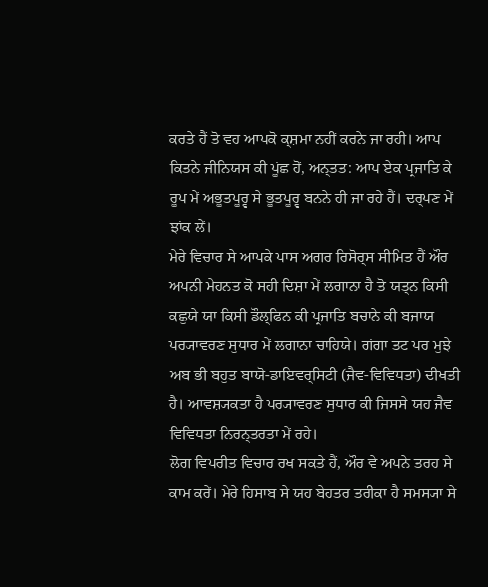ਕਰਤੇ ਹੈਂ ਤੋ ਵਹ ਆਪਕੋ ਕ੍ਸ਼ਮਾ ਨਹੀਂ ਕਰਨੇ ਜਾ ਰਹੀ। ਆਪ ਕਿਤਨੇ ਜੀਨਿਯਸ ਕੀ ਪੂਂਛ ਹੋਂ, ਅਨ੍ਤਤ: ਆਪ ਏਕ ਪ੍ਰਜਾਤਿ ਕੇ ਰੂਪ ਮੇਂ ਅਭੂਤਪੂਰ੍ਵ ਸੇ ਭੂਤਪੂਰ੍ਵ ਬਨਨੇ ਹੀ ਜਾ ਰਹੇ ਹੈਂ। ਦਰ੍ਪਣ ਮੇਂ ਝਾਂਕ ਲੇਂ।
ਮੇਰੇ ਵਿਚਾਰ ਸੇ ਆਪਕੇ ਪਾਸ ਅਗਰ ਰਿਸੋਰ੍ਸ ਸੀਮਿਤ ਹੈਂ ਔਰ ਅਪਨੀ ਮੇਹਨਤ ਕੋ ਸਹੀ ਦਿਸ਼ਾ ਮੇਂ ਲਗਾਨਾ ਹੈ ਤੋ ਯਤ੍ਨ ਕਿਸੀ ਕਛੁਯੇ ਯਾ ਕਿਸੀ ਡੌਲ੍ਫਿਨ ਕੀ ਪ੍ਰਜਾਤਿ ਬਚਾਨੇ ਕੀ ਬਜਾਯ ਪਰ੍ਯਾਵਰਣ ਸੁਧਾਰ ਮੇਂ ਲਗਾਨਾ ਚਾਹਿਯੇ। ਗਂਗਾ ਤਟ ਪਰ ਮੁਝੇ ਅਬ ਭੀ ਬਹੁਤ ਬਾਯੋ-ਡਾਇਵਰ੍ਸਿਟੀ (ਜੈਵ-ਵਿਵਿਧਤਾ) ਦੀਖਤੀ ਹੈ। ਆਵਸ਼੍ਯਕਤਾ ਹੈ ਪਰ੍ਯਾਵਰਣ ਸੁਧਾਰ ਕੀ ਜਿਸਸੇ ਯਹ ਜੈਵ ਵਿਵਿਧਤਾ ਨਿਰਨ੍ਤਰਤਾ ਮੇਂ ਰਹੇ।
ਲੋਗ ਵਿਪਰੀਤ ਵਿਚਾਰ ਰਖ ਸਕਤੇ ਹੈਂ, ਔਰ ਵੇ ਅਪਨੇ ਤਰਹ ਸੇ ਕਾਮ ਕਰੇਂ। ਮੇਰੇ ਹਿਸਾਬ ਸੇ ਯਹ ਬੇਹਤਰ ਤਰੀਕਾ ਹੈ ਸਮਸ੍ਯਾ ਸੇ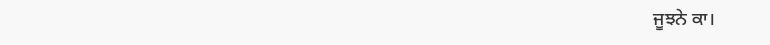ਜੂਝਨੇ ਕਾ।